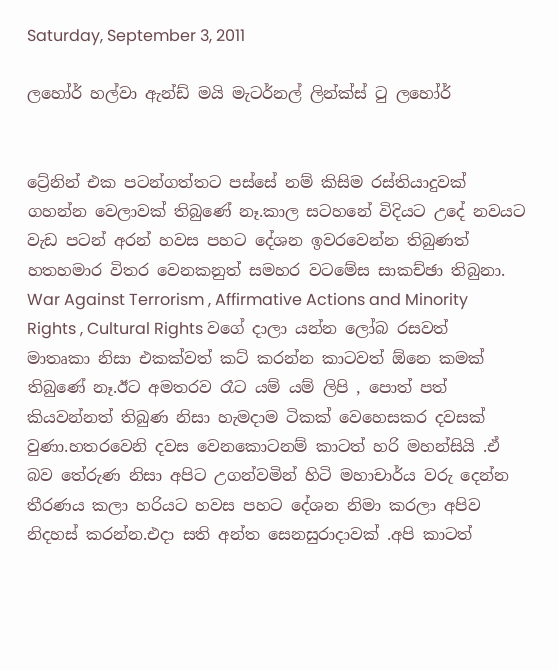Saturday, September 3, 2011

ලහෝර් හල්වා ඇන්ඩ් මයි මැටර්නල් ලින්ක්ස් ටු ලහෝර්


ට්‍රේනින් එක පටන්ගත්තට පස්සේ නම් කිසිම රස්තියාදුවක් ගහන්න වෙලාවක් තිබුණේ නෑ.කාල සටහනේ විදියට උදේ නවයට වැඩ පටන් අරන් හවස පහට දේශන ඉවරවෙන්න තිබුණත් හතහමාර විතර වෙනකනුත් සමහර වටමේස සාකච්ඡා තිබුනා. War Against Terrorism , Affirmative Actions and Minority Rights , Cultural Rights වගේ දාලා යන්න ලෝබ රසවත් මාතෘකා නිසා එකක්වත් කට් කරන්න කාටවත් ඕනෙ කමක් තිබුණේ නෑ.ඊට අමතරව රෑට යම් යම් ලිපි , පොත් පත් කියවන්නත් තිබුණ නිසා හැමදාම ටිකක් වෙහෙසකර දවසක් වුණා.හතරවෙනි දවස වෙනකොටනම් කාටත් හරි මහන්සියි .ඒ බව තේරුණ නිසා අපිට උගන්වමින් හිටි මහාචාර්ය වරු දෙන්න තීරණය කලා හරියට හවස පහට දේශන නිමා කරලා අපිව නිදහස් කරන්න.එදා සති අන්ත සෙනසුරාදාවක් .අපි කාටත්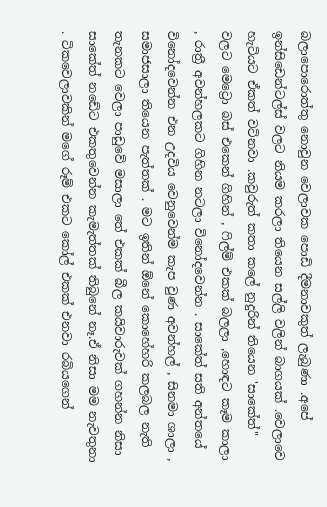බලාපොරොත්තු නොවුන වෙලාවක පොඩි දීමනාවකුත් ලැබුණා .අපේ ඉන්සිඩෙන්ටල්ස් වලට නියම කරලා තියෙන සල්ලි වලින් බාගයක් .වෙලාවෙ හැටියට ඒකත් වටිනවා .කවුරුත් කතා කලේ නුදුරින් තියෙන 'සාකේත්" වලට මෙට්‍රො බස් එකෙන් ගිහින් , ෆිල්ම් එකක් බලලා ,හොඳට කෑම කාලා , රාත්‍රී අවන්හලකට ගිහින නටලා විනෝදවෙන්න . සාකේත් සති අන්තයේ විනෝදවෙන්න එන උදවිය වෙනුවෙන්ම කැප වුණ අවන්හල් , සිනමා ශාලා , සමාජසාලා තියෙන පැත්තක් . මට ඉතින් ඕනේ කොහේහරි කලබල නැති තැනකට වෙලා පාඩුවේ මසාලා තේ එකක් බීල කයිවාරුවක් ගහන්න නිසා සාකේත් නඩේට එකතුවෙන්න කැමැත්තක් තිබුනේ නෑ.ඒ නිසා මම නැවතුනා . ටිකවෙලාවකින් මගේ රූම් එකට කෝල් එකක් එනවා රබියගෙන්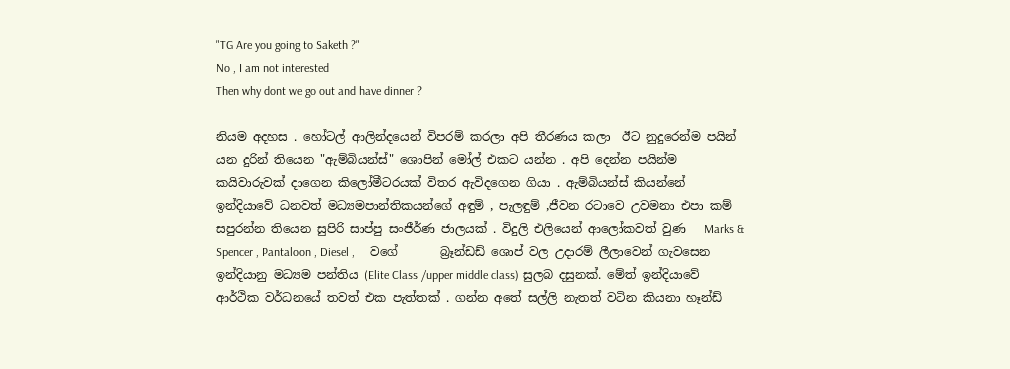"TG Are you going to Saketh ?"
No , I am not interested
Then why dont we go out and have dinner ?

නියම අදහස . හෝටල් ආලින්දයෙන් විපරම් කරලා අපි තීරණය කලා  ඊට නුදුරෙන්ම පයින් යන දුරින් තියෙන "ඇම්බියන්ස්" ශොපින් මෝල් එකට යන්න . අපි දෙන්න පයින්ම කයිවාරුවක් දාගෙන කිලෝමීටරයක් විතර ඇවිදගෙන ගියා . ඇම්බියන්ස් කියන්නේ ඉන්දියාවේ ධනවත් මධ්‍යමපාන්තිකයන්ගේ අඳුම් , පැලඳුම් ,ජීවන රටාවෙ උවමනා එපා කම් සපුරන්න තියෙන සුපිරි සාප්පු සංජීර්ණ ජාලයක් . විදුලි එලියෙන් ආලෝකවත් වුණ   Marks & Spencer , Pantaloon , Diesel ,     වගේ       බ්‍රෑන්ඩඩ් ශොප් වල උදාරම් ලීලාවෙන් ගැවසෙන ඉන්දියානු මධ්‍යම පන්තිය (Elite Class /upper middle class) සුලබ දසුනක්. මේත් ඉන්දියාවේ ආර්ථික වර්ධනයේ තවත් එක පැත්තක් . ගන්න අතේ සල්ලි නැතත් වටින කියනා හෑන්ඩ්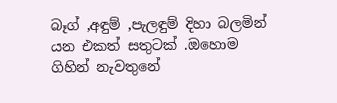බෑග් ,අඳුම් ,පැලඳුම් දිහා බලමින් යන එකත් සතුටක් .ඔහොම ගිහින් නැවතුනේ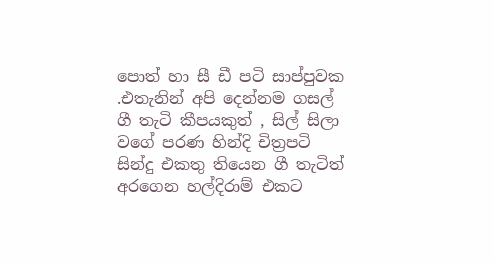පොත් හා සී ඩී පටි සාප්පුවක .එතැනින් අපි දෙන්නම ගසල් ගී තැටි කීපයකුත් , සිල් සිලා වගේ පරණ හින්දි චිත්‍රපටි සින්දු එකතු තියෙන ගී තැටිත් අරගෙන හල්දිරාම් එකට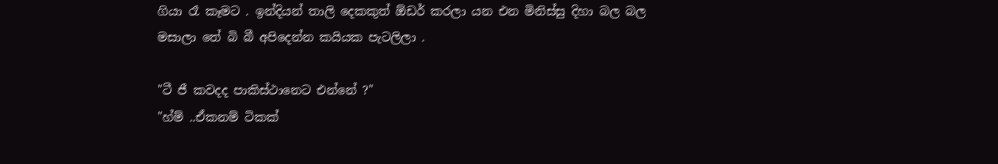ගියා රෑ කෑමට . ඉන්දියන් තාලි දෙකකුත් ඕඩර් කරලා යන එන මිනිස්සු දිහා බල බල මසාලා තේ බි බී අපිදෙන්න කයියක පැටලිලා .

"ටී ජී කවදද පාකිස්ථානෙට එන්නේ ?"
"හ්ම් ..ඒකනම් ටිකක්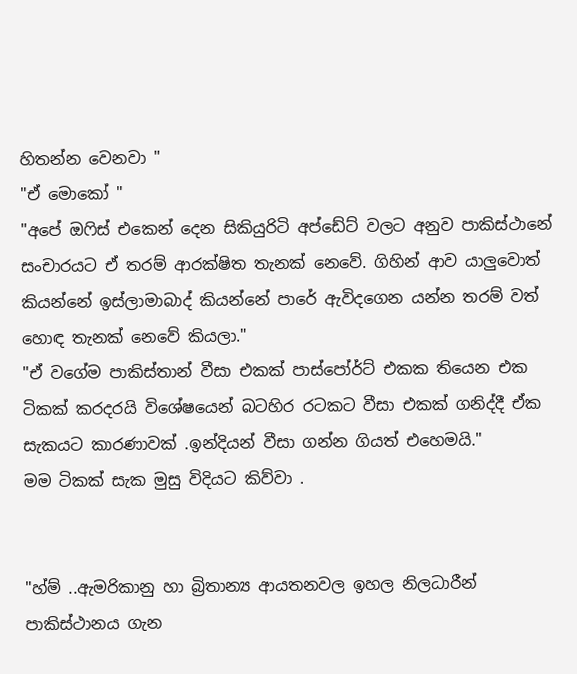හිතන්න වෙනවා "
"ඒ මොකෝ "
"අපේ ඔෆිස් එකෙන් දෙන සිකියුරිටි අප්ඩේට් වලට අනුව පාකිස්ථානේ සංචාරයට ඒ තරම් ආරක්ෂිත තැනක් නෙවේ. ගිහින් ආව යාලුවොත් කියන්නේ ඉස්ලාමාබාද් කියන්නේ පාරේ ඇවිදගෙන යන්න තරම් වත් හොඳ තැනක් නෙවේ කියලා."
"ඒ වගේම පාකිස්තාන් වීසා එකක් පාස්පෝර්ට් එකක තියෙන එක ටිකක් කරදරයි විශේෂයෙන් බටහිර රටකට වීසා එකක් ගනිද්දී ඒක සැකයට කාරණාවක් .ඉන්දියන් වීසා ගන්න ගියත් එහෙමයි."
මම ටිකක් සැක මුසු විදියට කිව්වා .


"හ්ම් ..ඇමරිකානු හා බ්‍රිතාන්‍ය ආයතනවල ඉහල නිලධාරීන් පාකිස්ථානය ගැන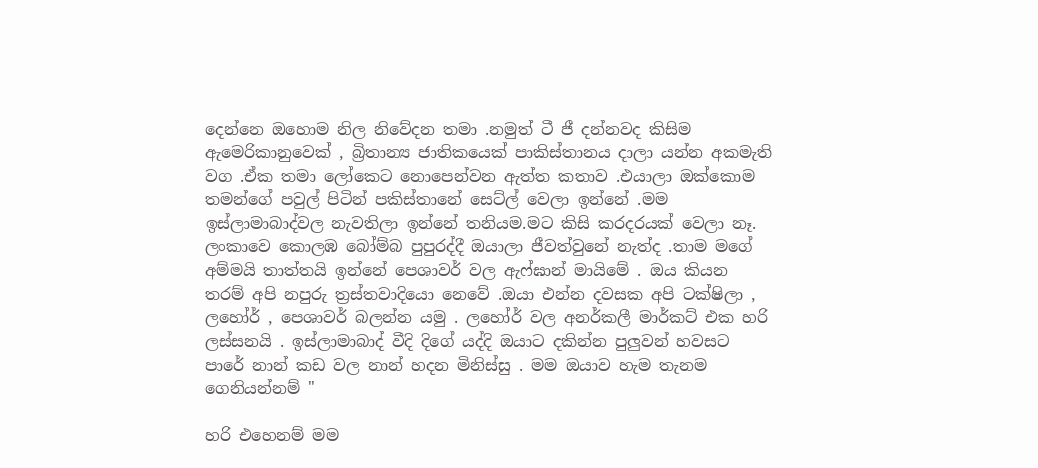දෙන්නෙ ඔහොම නිල නිවේදන තමා .නමුත් ටී ජී දන්නවද කිසිම ඇමෙරිකානුවෙක් , බ්‍රිතාන්‍ය ජාතිකයෙක් පාකිස්තානය දාලා යන්න අකමැති වග .ඒක තමා ලෝකෙට නොපෙන්වන ඇත්ත කතාව .එයාලා ඔක්කොම තමන්ගේ පවුල් පිටින් පකිස්තානේ සෙට්ල් වෙලා ඉන්නේ .මම ඉස්ලාමාබාද්වල නැවතිලා ඉන්නේ තනියම.මට කිසි කරදරයක් වෙලා නෑ. ලංකාවෙ කොලඹ බෝම්බ පුපුරද්දී ඔයාලා ජීවත්වුනේ නැත්ද .තාම මගේ අම්මයි තාත්තයි ඉන්නේ පෙශාවර් වල ඇෆ්ඝාන් මායිමේ . ඔය කියන තරම් අපි නපුරු ත්‍රස්තවාදියො නෙවේ .ඔයා එන්න දවසක අපි ටක්ෂිලා , ලහෝර් , පෙශාවර් බලන්න යමු . ලහෝර් වල අනර්කලී මාර්කට් එක හරි ලස්සනයි . ඉස්ලාමාබාද් වීදි දිගේ යද්දි ඔයාට දකින්න පුලුවන් හවසට පාරේ නාන් කඩ වල නාන් හදන මිනිස්සු . මම ඔයාව හැම තැනම ගෙනියන්නම් "

හරි එහෙනම් මම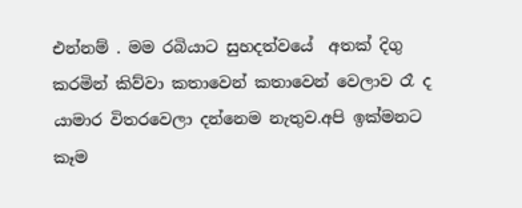එන්නම් . මම රබියාට සුහදත්වයේ  අතක් දිගු කරමින් කිව්වා කතාවෙන් කතාවෙන් වෙලාව රෑ ද
යාමාර විතරවෙලා දන්නෙම නැතුව.අපි ඉක්මනට කෑම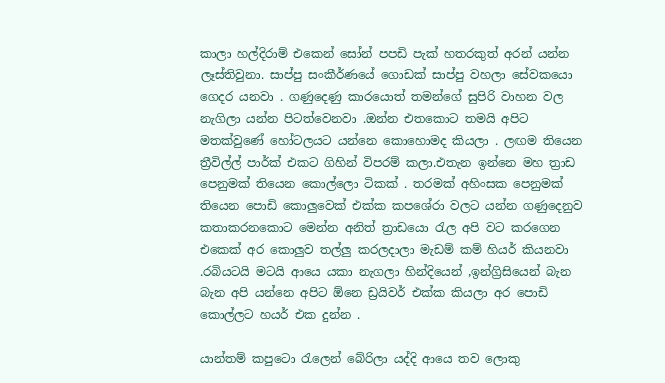කාලා හල්දිරාම් එකෙන් සෝන් පපඩි පැක් හතරකුත් අරන් යන්න ලෑස්තිවුනා. සාප්පු සංකීර්ණයේ ගොඩක් සාප්පු වහලා සේවකයො ගෙදර යනවා . ගණුදෙණු කාරයොත් තමන්ගේ සුපිරි වාහන වල නැගිලා යන්න පිටත්වෙනවා .ඔන්න එතකොට තමයි අපිට මතක්වුණේ හෝටලයට යන්නෙ කොහොමද කියලා . ලඟම තියෙන ත්‍රීවිල්ල් පාර්ක් එකට ගිහින් විපරම් කලා.එතැන ඉන්නෙ මහ ත්‍රාඩ පෙනුමක් තියෙන කොල්ලො ටිකක් . තරමක් අහිංසක පෙනුමක් තියෙන පොඩි කොලුවෙක් එක්ක කපශේරා වලට යන්න ගණුදෙනුව කතාකරනකොට මෙන්න අනිත් ත්‍රාඩයො රැල අපි වට කරගෙන එකෙක් අර කොලුව තල්ලු කරලදාලා මැඩම් කම් හියර් කියනවා .රබියටයි මටයි ආයෙ යකා නැගලා හින්දියෙන් ,ඉන්ග්‍රිසියෙන් බැන බැන අපි යන්නෙ අපිට ඕනෙ ඩ්‍රයිවර් එක්ක කියලා අර පොඩි කොල්ලට හයර් එක දුන්න .

යාන්තම් කපුටො රැලෙන් බේරිලා යද්දි ආයෙ තව ලොකු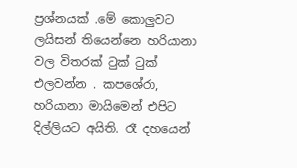ප්‍රශ්නයක් .මේ කොලුවට ලයිසන් තියෙන්නෙ හරියානා වල විතරක් ටුක් ටුක් එලවන්න . කපශේරා, හරියානා මායිමෙන් එපිට දිල්ලියට අයිති. රෑ දහයෙන්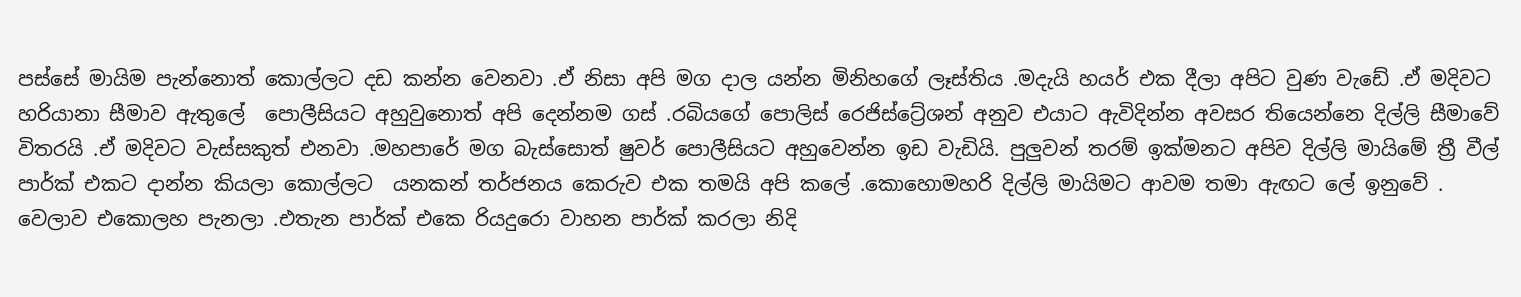පස්සේ මායිම පැන්නොත් කොල්ලට දඩ කන්න වෙනවා .ඒ නිසා අපි මග දාල යන්න මිනිහගේ ලෑස්තිය .මදැයි හයර් එක දීලා අපිට වුණ වැඩේ .ඒ මදිවට හරියානා සීමාව ඇතුලේ  පොලීසියට අහුවුනොත් අපි දෙන්නම ගස් .රබියගේ පොලිස් රෙජිස්ට්‍රේශන් අනුව එයාට ඇවිදින්න අවසර තියෙන්නෙ දිල්ලි සීමාවේ විතරයි .ඒ මදිවට වැස්සකුත් එනවා .මහපාරේ මග බැස්සොත් ෂුවර් පොලීසියට අහුවෙන්න ඉඩ වැඩියි. පුලුවන් තරම් ඉක්මනට අපිව දිල්ලි මායිමේ ත්‍රී වීල් පාර්ක් එකට දාන්න කියලා කොල්ලට  යනකන් තර්ජනය කෙරුව එක තමයි අපි කලේ .කොහොමහරි දිල්ලි මායිමට ආවම තමා ඇඟට ලේ ඉනුවේ . වෙලාව එකොලහ පැනලා .එතැන පාර්ක් එකෙ රියදුරො වාහන පාර්ක් කරලා නිදි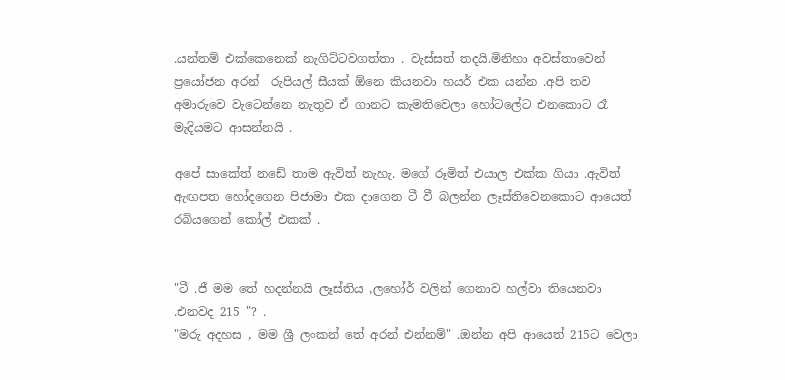.යන්තම් එක්කෙනෙක් නැගිට්ටවගත්තා . වැස්සත් තදයි.මිනිහා අවස්තාවෙන් ප්‍රයෝජන අරන්  රුපියල් සීයක් ඕනෙ කියනවා හයර් එක යන්න .අපි තව අමාරුවෙ වැටෙන්නෙ නැතුව ඒ ගානට කැමතිවෙලා හෝටලේට එනකොට රෑ මැදියමට ආසන්නයි .

අපේ සාකේත් නඩේ තාම ඇවිත් නැහැ. මගේ රූමිත් එයාල එක්ක ගියා .ඇවිත් ඇඟපත හෝදගෙන පිජාමා එක දාගෙන ටී වී බලන්න ලෑස්තිවෙනකොට ආයෙත් රබියගෙන් කෝල් එකක් .


"ටී .ජී මම තේ හදන්නයි ලෑස්තිය ,ලහෝර් වලින් ගෙනාව හල්වා තියෙනවා .එනවද 215 "? .
"මරු අදහස , මම ශ්‍රී ලංකන් තේ අරන් එන්නම්" .ඔන්න අපි ආයෙත් 215ට වෙලා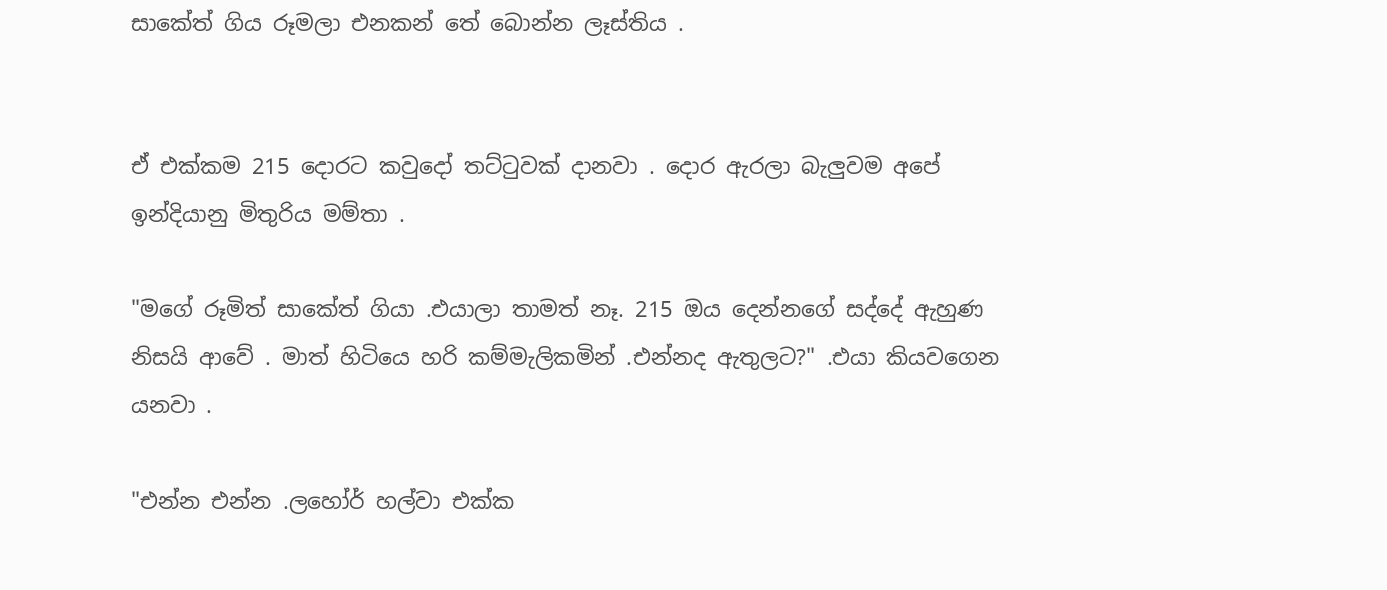සාකේත් ගිය රූමලා එනකන් තේ බොන්න ලෑස්තිය .


ඒ එක්කම 215 දොරට කවුදෝ තට්ටුවක් දානවා . දොර ඇරලා බැලුවම අපේ ඉන්දියානු මිතුරිය මම්තා .

"මගේ රූමිත් සාකේත් ගියා .එයාලා තාමත් නෑ. 215 ඔය දෙන්නගේ සද්දේ ඇහුණ නිසයි ආවේ . මාත් හිටියෙ හරි කම්මැලිකමින් .එන්නද ඇතුලට?" .එයා කියවගෙන යනවා .

"එන්න එන්න .ලහෝර් හල්වා එක්ක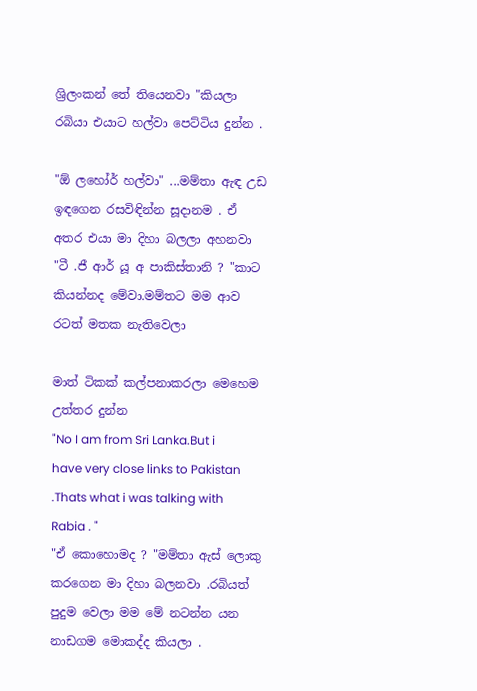ශ්‍රිලංකන් තේ තියෙනවා "කියලා රබියා එයාට හල්වා පෙට්ටිය දුන්න .

"ඕ ලහෝර් හල්වා" ...මම්තා ඇඳ උඩ ඉඳගෙන රසවිඳින්න සූදානම . ඒ අතර එයා මා දිහා බලලා අහනවා "ටී .ජී ආර් යූ අ පාකිස්තානි ? "කාට කියන්නද මේවා.මම්තට මම ආව රටත් මතක නැතිවෙලා

මාත් ටිකක් කල්පනාකරලා මෙහෙම උත්තර දුන්න
"No I am from Sri Lanka.But i have very close links to Pakistan   .Thats what i was talking with Rabia . "
"ඒ කොහොමද ? "මම්තා ඇස් ලොකු කරගෙන මා දිහා බලනවා .රබියත් පුදුම වෙලා මම මේ නටන්න යන නාඩගම මොකද්ද කියලා .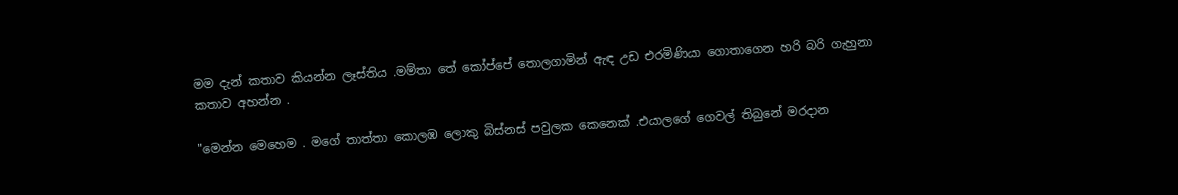මම දැන් කතාව කියන්න ලෑස්තිය .මම්තා තේ කෝප්පේ තොලගාමින් ඇඳ උඩ එරමිණියා ගොතාගෙන හරි බරි ගැහුනා කතාව අහන්න .

"මෙන්න මෙහෙම . මගේ තාත්තා කොලඹ ලොකු බිස්නස් පවුලක කෙනෙක් .එයාලගේ ගෙවල් තිබුනේ මරදාන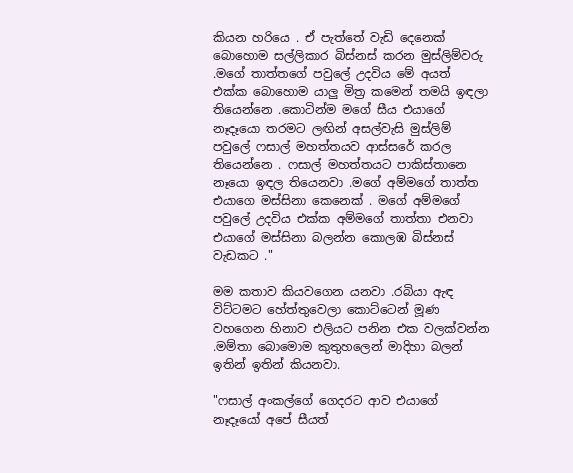කියන හරියෙ . ඒ පැත්තේ වැඩි දෙනෙක් බොහොම සල්ලිකාර බිස්නස් කරන මුස්ලිම්වරු .මගේ තාත්තගේ පවුලේ උදවිය මේ අයත් එක්ක බොහොම යාලු මිත්‍ර කමෙන් තමයි ඉඳලා තියෙන්නෙ .කොටින්ම මගේ සීය එයාගේ නෑදෑයො තරමට ලඟින් අසල්වැසි මුස්ලිම් පවුලේ ෆසාල් මහත්තයව ආස්සරේ කරල තියෙන්නෙ . ෆසාල් මහත්තයට පාකිස්තානෙ නෑයො ඉඳල තියෙනවා .මගේ අම්මගේ තාත්ත එයාගෙ මස්සිනා කෙනෙක් . මගේ අම්මගේ පවුලේ උදවිය එක්ක අම්මගේ තාත්තා එනවා එයාගේ මස්සිනා බලන්න කොලඹ බිස්නස් වැඩකට ."

මම කතාව කියවගෙන යනවා .රබියා ඇඳ විට්ටමට හේත්තුවෙලා කොට්ටෙන් මූණ වහගෙන හිනාව එලියට පනින එක වලක්වන්න .මම්තා බොමොම කුතුහලෙන් මාදිහා බලන් ඉතින් ඉතින් කියනවා.

"ෆසාල් අංකල්ගේ ගෙදරට ආව එයාගේ නෑදෑයෝ අපේ සීයත්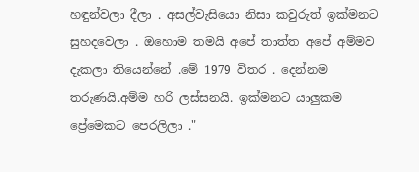හඳුන්වලා දීලා . අසල්වැසියො නිසා කවුරුත් ඉක්මනට සුහදවෙලා . ඔහොම තමයි අපේ තාත්ත අපේ අම්මව දැකලා තියෙන්නේ .මේ 1979 විතර . දෙන්නම තරුණයි.අම්ම හරි ලස්සනයි. ඉක්මනට යාලුකම ප්‍රේමෙකට පෙරලිලා ."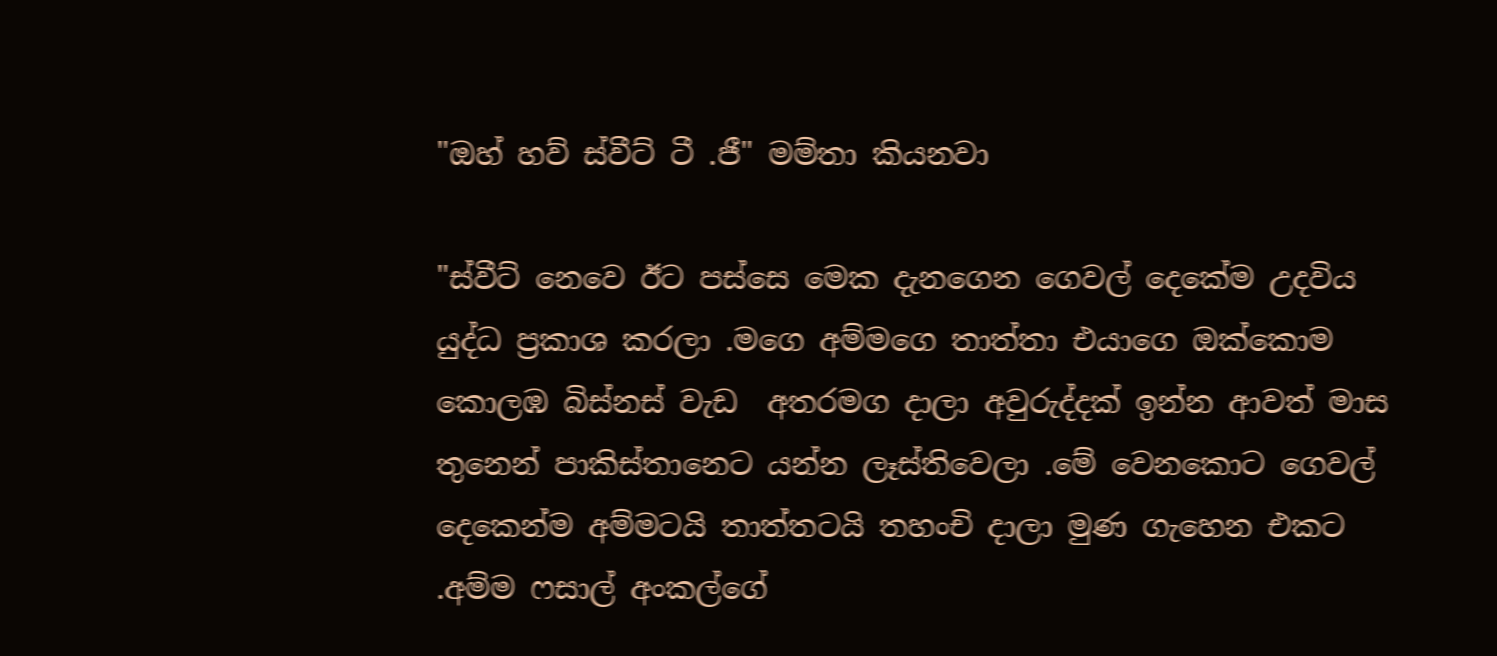"ඔහ් හව් ස්වීට් ටී .ජී" මම්තා කියනවා

"ස්වීට් නෙවෙ ඊට පස්සෙ මෙක දැනගෙන ගෙවල් දෙකේම උදවිය යුද්ධ ප්‍රකාශ කරලා .මගෙ අම්මගෙ තාත්තා එයාගෙ ඔක්කොම කොලඹ බිස්නස් වැඩ  අතරමග දාලා අවුරුද්දක් ඉන්න ආවත් මාස තුනෙන් පාකිස්තානෙට යන්න ලෑස්තිවෙලා .මේ වෙනකොට ගෙවල් දෙකෙන්ම අම්මටයි තාත්තටයි තහංචි දාලා මුණ ගැහෙන එකට .අම්ම ෆසාල් අංකල්ගේ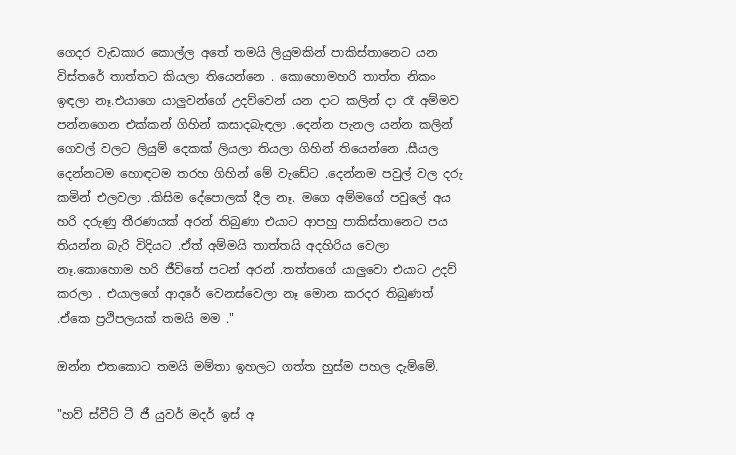ගෙදර වැඩකාර කොල්ල අතේ තමයි ලියුමකින් පාකිස්තානෙට යන විස්තරේ තාත්තට කියලා තියෙන්නෙ . කොහොමහරි තාත්ත නිකං ඉඳලා නෑ.එයාගෙ යාලුවන්ගේ උදව්වෙන් යන දාට කලින් දා රෑ අම්මව පන්නගෙන එක්කන් ගිහින් කසාදබැඳලා .දෙන්න පැනල යන්න කලින් ගෙවල් වලට ලියුම් දෙකක් ලියලා තියලා ගිහින් තියෙන්නෙ .සීයල දෙන්නටම හොඳටම තරහ ගිහින් මේ වැඩේට .දෙන්නම පවුල් වල දරු කමින් එලවලා .කිසිම දේපොලක් දීල නෑ. මගෙ අම්මගේ පවුලේ අය හරි දරුණු තීරණයක් අරන් තිබුණා එයාට ආපහු පාකිස්තානෙට පය තියන්න බැරි විදියට .ඒත් අම්මයි තාත්තයි අදහිරිය වෙලා නෑ.කොහොම හරි ජීවිතේ පටන් අරන් .තත්තගේ යාලුවො එයාට උදව් කරලා . එයාලගේ ආදරේ වෙනස්වෙලා නෑ මොන කරදර තිබුණත් .ඒකෙ ප්‍රථිපලයක් තමයි මම ."

ඔන්න එතකොට තමයි මම්තා ඉහලට ගත්ත හුස්ම පහල දැම්මේ.

"හව් ස්වීට් ටී ජී යුවර් මදර් ඉස් අ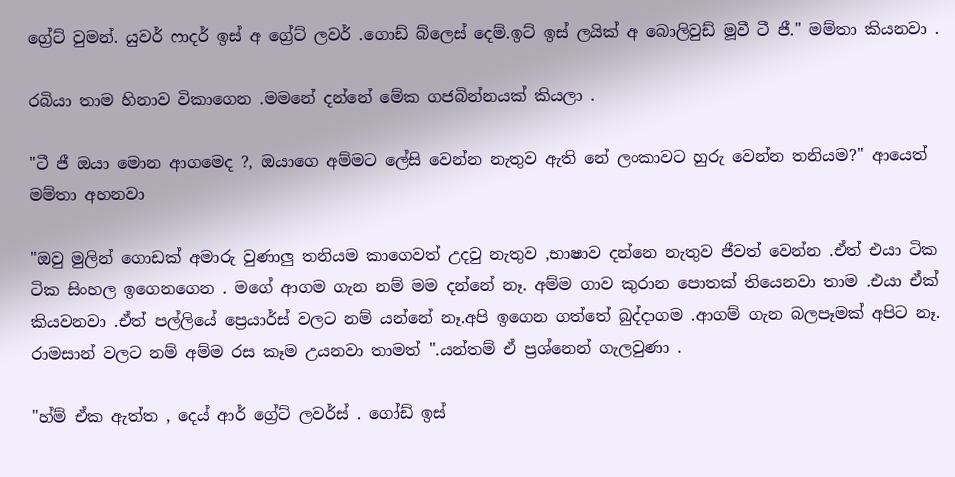ග්‍රේට් වුමන්. යුවර් ෆාදර් ඉස් අ ග්‍රේට් ලවර් .ගොඩ් බ්ලෙස් දෙම්.ඉට් ඉස් ලයික් අ බොලිවුඩ් මූවී ටී ජී." මම්තා කියනවා .

රබියා තාම හිනාව විකාගෙන .මමනේ දන්නේ මේක ගජබින්නයක් කියලා .

"ටී ජී ඔයා මොන ආගමෙද ?, ඔයාගෙ අම්මට ලේසි වෙන්න නැතුව ඇති නේ ලංකාවට හුරු වෙන්න තනියම?" ආයෙත් මම්තා අහනවා

"ඔවු මුලින් ගොඩක් අමාරු වුණාලු තනියම කාගෙවත් උදවු නැතුව ,භාෂාව දන්නෙ නැතුව ජීවත් වෙන්න .ඒත් එයා ටික ටික සිංහල ඉගෙනගෙන . මගේ ආගම ගැන නම් මම දන්නේ නෑ. අම්ම ගාව කුරාන පොතක් තියෙනවා තාම .එයා ඒක් කියවනවා .ඒත් පල්ලියේ ප්‍රෙයාර්ස් වලට නම් යන්නේ නෑ.අපි ඉගෙන ගත්තේ බුද්දාගම .ආගම් ගැන බලපෑමක් අපිට නෑ. රාමසාන් වලට නම් අම්ම රස කෑම උයනවා තාමත් ".යන්තම් ඒ ප්‍රශ්නෙන් ගැලවුණා .

"හ්ම් ඒක ඇත්ත , දෙය් ආර් ග්‍රේට් ලවර්ස් . ගෝඩ් ඉස්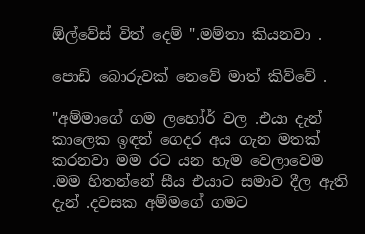ඕල්වේස් විත් දෙම් ".මම්තා කියනවා .

පොඩි බොරුවක් නෙවේ මාත් කිව්වේ .

"අම්මාගේ ගම ලහෝර් වල .එයා දැන් කාලෙක ඉඳන් ගෙදර අය ගැන මතක් කරනවා මම රට යන හැම වෙලාවෙම .මම හිතන්නේ සීය එයාට සමාව දීල ඇති දැන් .දවසක අම්මගේ ගමට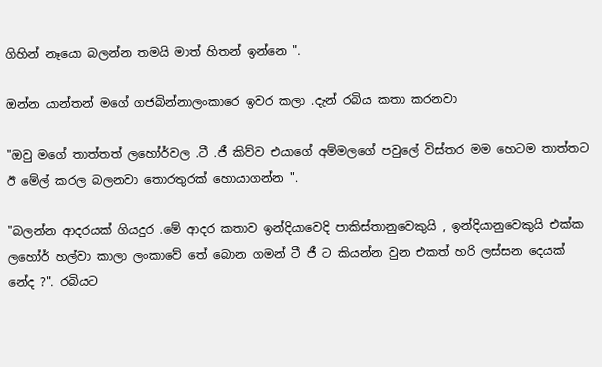ගිහින් නෑයො බලන්න තමයි මාත් හිතන් ඉන්නෙ ".

ඔන්න යාන්තන් මගේ ගජබින්නාලංකාරෙ ඉවර කලා .දැන් රබිය කතා කරනවා

"ඔවු මගේ තාත්තත් ලහෝර්වල .ටී .ජී කිව්ව එයාගේ අම්මලගේ පවුලේ විස්තර මම හෙටම තාත්තට ඊ මේල් කරල බලනවා තොරතුරක් හොයාගන්න ".

"බලන්න ආදරයක් ගියදුර .මේ ආදර කතාව ඉන්දියාවෙදි පාකිස්තානුවෙකුයි , ඉන්දියානුවෙකුයි එක්ක ලහෝර් හල්වා කාලා ලංකාවේ තේ බොන ගමන් ටී ජී ට කියන්න වුන එකත් හරි ලස්සන දෙයක් නේද ?". රබියට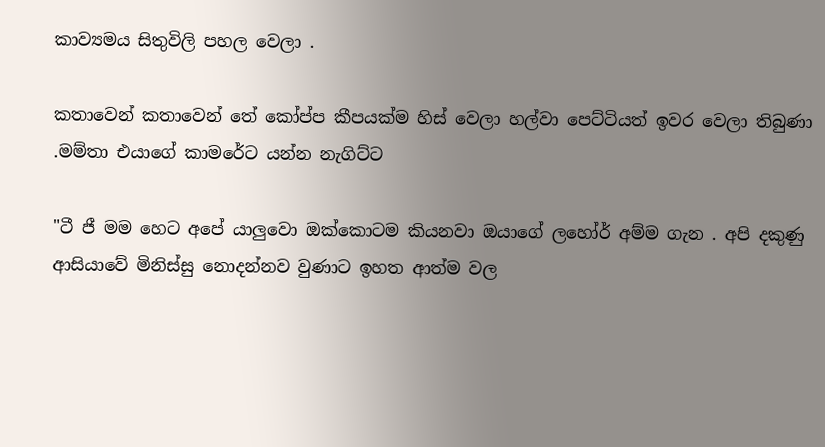කාව්‍යමය සිතුවිලි පහල වෙලා .

කතාවෙන් කතාවෙන් තේ කෝප්ප කීපයක්ම හිස් වෙලා හල්වා පෙට්ටියත් ඉවර වෙලා තිබුණා .මම්තා එයාගේ කාමරේට යන්න නැගිට්ට

"ටී ජී මම හෙට අපේ යාලුවො ඔක්කොටම කියනවා ඔයාගේ ලහෝර් අම්ම ගැන . අපි දකුණු ආසියාවේ මිනිස්සු නොදන්නව වුණාට ඉහත ආත්ම වල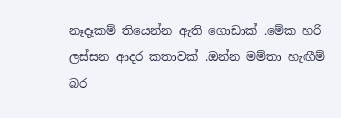නෑදෑකම් තියෙන්න ඇති ගොඩාක් .මේක හරි ලස්සන ආදර කතාවක් .ඔන්න මම්තා හැඟීම් බර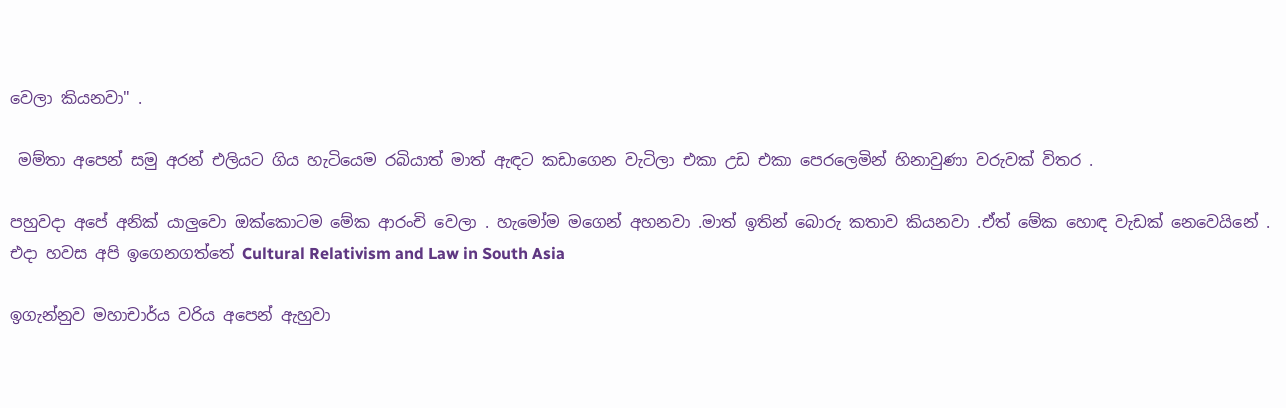වෙලා කියනවා" .

 මම්තා අපෙන් සමු අරන් එලියට ගිය හැටියෙම රබියාත් මාත් ඇඳට කඩාගෙන වැටිලා එකා උඩ එකා පෙරලෙමින් හිනාවුණා වරුවක් විතර .

පහුවදා අපේ අනික් යාලුවො ඔක්කොටම මේක ආරංචි වෙලා . හැමෝම මගෙන් අහනවා .මාත් ඉතින් බොරු කතාව කියනවා .ඒත් මේක හොඳ වැඩක් නෙවෙයිනේ . එදා හවස අපි ඉගෙනගත්තේ Cultural Relativism and Law in South Asia

ඉගැන්නුව මහාචාර්ය වරිය අපෙන් ඇහුවා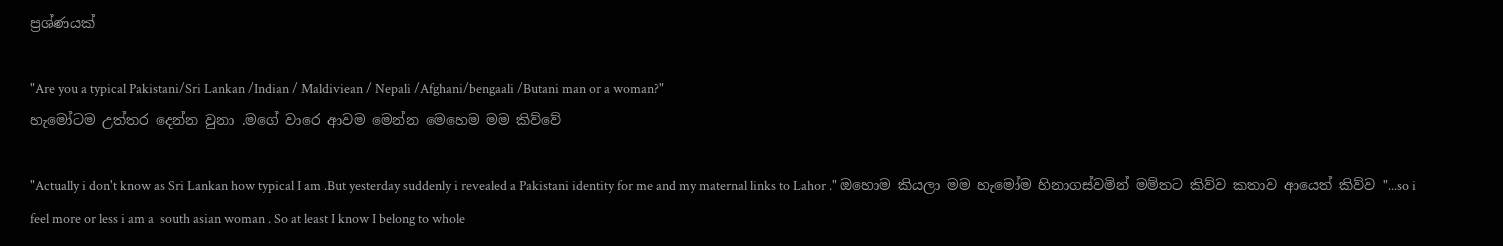ප්‍රශ්ණයක්

"Are you a typical Pakistani/Sri Lankan /Indian / Maldiviean / Nepali /Afghani/bengaali /Butani man or a woman?"
හැමෝටම උත්තර දෙන්න වුනා .මගේ වාරෙ ආවම මෙන්න මෙහෙම මම කිව්වේ

"Actually i don't know as Sri Lankan how typical I am .But yesterday suddenly i revealed a Pakistani identity for me and my maternal links to Lahor ." ඔහොම කියලා මම හැමෝම හිනාගස්වමින් මම්තට කිව්ව කතාව ආයෙත් කිව්ව "...so i feel more or less i am a  south asian woman . So at least I know I belong to whole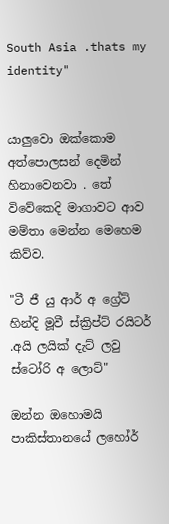South Asia .thats my identity"


යාලුවො ඔක්කොම අත්පොලසන් දෙමින් හිනාවෙනවා . තේ විවේකෙදි මාගාවට ආව මම්තා මෙන්න මෙහෙම කිව්ව.

"ටී ජී යු ආර් අ ග්‍රේට් හින්දි මූවී ස්ක්‍රිප්ට් රයිටර් .අයි ලයික් දැට් ලවු ස්ටෝරි අ ලොට්"

ඔන්න ඔහොමයි පාකිස්තානයේ ලහෝර්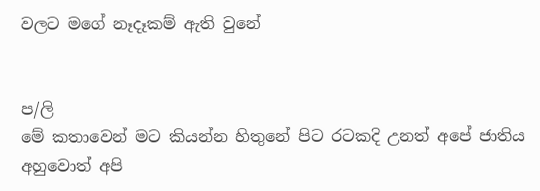වලට මගේ නෑදෑකම් ඇති වුනේ


ප/ලි
මේ කතාවෙන් මට කියන්න හිතුනේ පිට රටකදි උනත් අපේ ජාතිය අහුවොත් අපි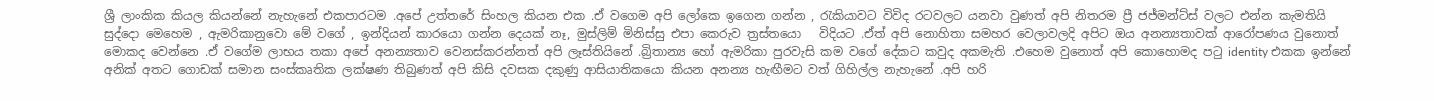ශ්‍රී ලාංකික කියල කියන්නේ නැහැනේ එකපාරටම .අපේ උත්තරේ සිංහල කියන එක .ඒ වගෙම අපි ලෝකෙ ඉගෙන ගන්න , රැකියාවට විවිද රටවලට යනවා වුණත් අපි නිතරම ප්‍රී ජජ්මන්ට්ස් වලට එන්න කැමතියි සුද්දො මෙහෙම , ඇමරිකානුවො මේ වගේ , ඉන්දියන් කාරයො ගන්න දෙයක් නෑ, මුස්ලිම් මිනිස්සු එපා කෙරුව ත්‍රස්තයො   විදියට .ඒත් අපි නොහිතා සමහර වෙලාවලදි අපිට ඔය අනන්‍යතාවක් ආරෝපණය වුනොත් මොකද වෙන්නෙ .ඒ වගේම ලාභය තකා අපේ අනන්‍යතාව වෙනස්කරන්නත් අපි ලෑස්තියිනේ .බ්‍රිතාන්‍ය හෝ ඇමරිකා පුරවැසි කම වගේ දේකට කවුද අකමැති .එහෙම වුනොත් අපි කොහොමද පටු identity එකක ඉන්නේ අනික් අතට ගොඩක් සමාන සංස්කෘතික ලක්ෂණ තිබුණත් අපි කිසි දවසක දකුණු ආසියාතිකයො කියන අනන්‍ය හැඟීමට වත් ගිහිල්ල නැහැනේ .අපි හරි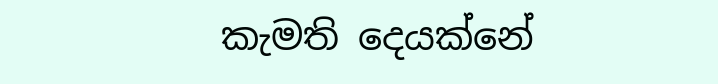කැමති දෙයක්නේ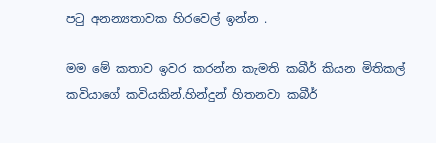පටු අනන්‍යතාවක හිරවෙල් ඉන්න .

මම මේ කතාව ඉවර කරන්න කැමති කබීර් කියන මිතිකල් කවියාගේ කවියකින්.හින්දුන් හිතනවා කබීර්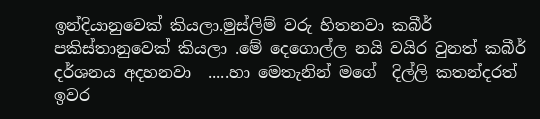ඉන්දියානුවෙක් කියලා.මුස්ලිම් වරු හිතනවා කබීර් පකිස්තානුවෙක් කියලා .මේ දෙගොල්ල නයි වයිර වුනත් කබීර් දර්ශනය අදහනවා  .....හා මෙතැනින් මගේ  දිල්ලි කතන්දරත් ඉවර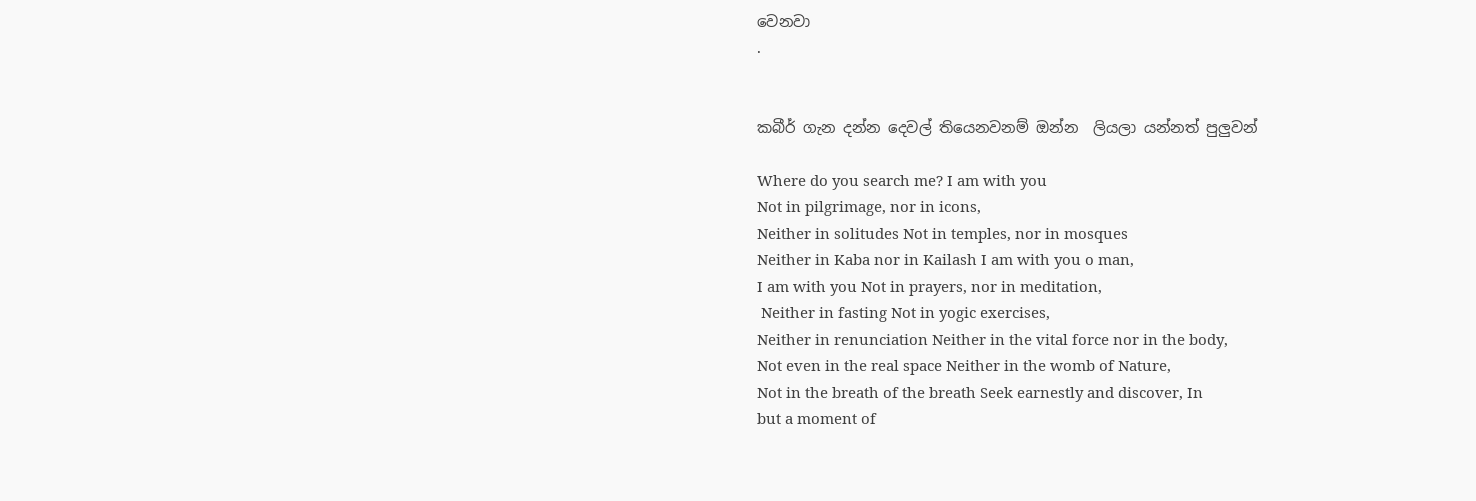වෙනවා
.


කබීර් ගැන දන්න දෙවල් තියෙනවනම් ඔන්න  ලියලා යන්නත් පුලුවන්

Where do you search me? I am with you
Not in pilgrimage, nor in icons,
Neither in solitudes Not in temples, nor in mosques
Neither in Kaba nor in Kailash I am with you o man,
I am with you Not in prayers, nor in meditation,
 Neither in fasting Not in yogic exercises,
Neither in renunciation Neither in the vital force nor in the body,
Not even in the real space Neither in the womb of Nature,
Not in the breath of the breath Seek earnestly and discover, In
but a moment of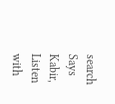search
Says Kabir, Listen with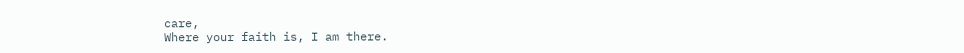care,
Where your faith is, I am there.